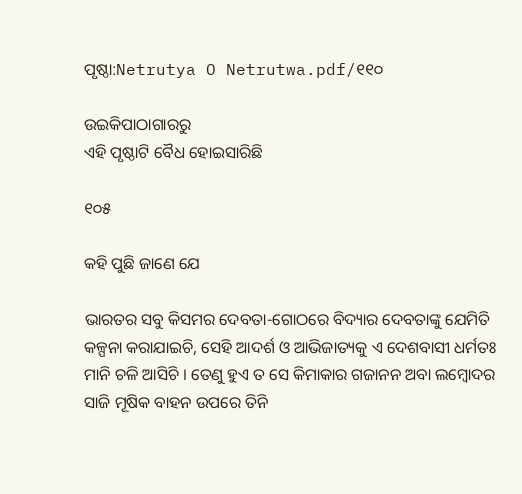ପୃଷ୍ଠା:Netrutya O Netrutwa.pdf/୧୧୦

ଉଇକିପାଠାଗାର‌ରୁ
ଏହି ପୃଷ୍ଠାଟି ବୈଧ ହୋଇସାରିଛି

୧୦୫

କ‌ହି ପୁଛି ଜାଣେ ଯେ

ଭାରତର ସବୁ କିସମର ଦେବତା-ଗୋଠରେ ବିଦ୍ୟାର ଦେବତାଙ୍କୁ ଯେମିତି କଳ୍ପନା କରାଯାଇଚି, ସେହି ଆଦର୍ଶ ଓ ଆଭିଜାତ୍ୟକୁ ଏ ଦେଶବାସୀ ଧର୍ମତଃ ମାନି ଚଳି ଆସିଚି । ତେଣୁ ହୁଏ ତ ସେ କିମାକାର ଗଜାନନ ଅବା ଲମ୍ବୋଦର ସାଜି ମୂଷିକ ବାହ‌ନ ଉପରେ ତିନି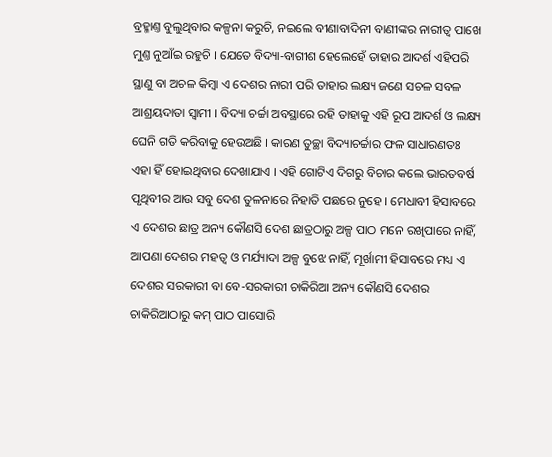ବ୍ରହ୍ମାଣ୍ତ ବୁଲୁଥିବାର କଳ୍ପନା କରୁଚି, ନଇଲେ ବୀଣାବାଦିନୀ ବାଣୀଙ୍କର ନାରୀତ୍ୱ ପାଖେ ମୁଣ୍ତ ନୁଆଁଇ ରହୁଚି । ଯେତେ ବିଦ୍ୟା-ବାଗୀଶ ହେଲେହେଁ ତାହାର ଆଦର୍ଶ ଏହିପରି ସ୍ଥାଣୁ ବା ଅଚଳ କିମ୍ବା ଏ ଦେଶର ନାରୀ ପରି ତାହାର ଲକ୍ଷ୍ୟ ଜଣେ ସଚଳ ସବଳ ଆଶ୍ରୟଦାତା ସ୍ୱାମୀ । ବିଦ୍ୟା ଚର୍ଚ୍ଚା ଅବସ୍ଥାରେ ରହି ତାହାକୁ ଏହି ରୂପ ଆଦର୍ଶ ଓ ଲକ୍ଷ୍ୟ ଘେନି ଗତି କରିବାକୁ ହେଉଅଛି । କାରଣ ତୁଚ୍ଛା ବିଦ୍ୟାଚର୍ଚ୍ଚାର ଫଳ ସାଧାରଣତଃ ଏହା ହିଁ ହୋଇଥିବାର ଦେଖାଯାଏ । ଏହି ଗୋଟିଏ ଦିଗରୁ ବିଚାର କଲେ ଭାରତବର୍ଷ ପୃଥିବୀର ଆଉ ସବୁ ଦେଶ ତୁଳନାରେ ନିହାତି ପଛରେ ନୁହେ । ମେଧାବୀ ହିସାବରେ ଏ ଦେଶର ଛାତ୍ର ଅନ୍ୟ କୌଣସି ଦେଶ ଛାତ୍ରଠାରୁ ଅଳ୍ପ ପାଠ ମନେ ରଖିପାରେ ନାହିଁ, ଆପଣା ଦେଶର ମହତ୍ୱ ଓ ମର୍ଯ୍ୟାଦା ଅଳ୍ପ ବୁଝେ ନାହିଁ, ମୂର୍ଖାମୀ ହିସାବରେ ମଧ୍ୟ ଏ ଦେଶର ସରକାରୀ ବା ବେ-ସରକାରୀ ଚାକିରିଆ ଅନ୍ୟ କୌଣସି ଦେଶର ଚାକିରିଆଠାରୁ କମ୍ ପାଠ ପାସୋରି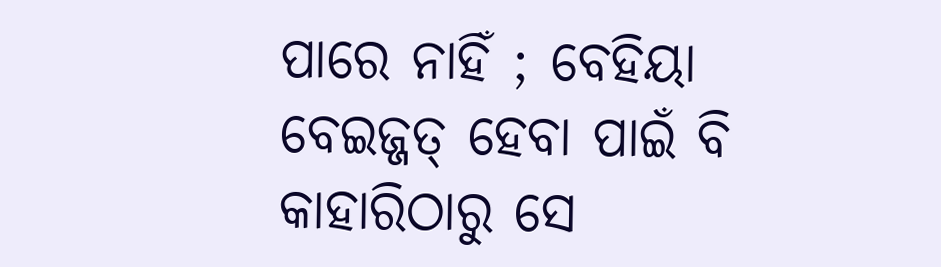ପାରେ ନାହିଁ ; ବେହିୟା ବେଇଜ୍ଜତ୍ ହେବା ପାଇଁ ବି କାହାରିଠାରୁ ସେ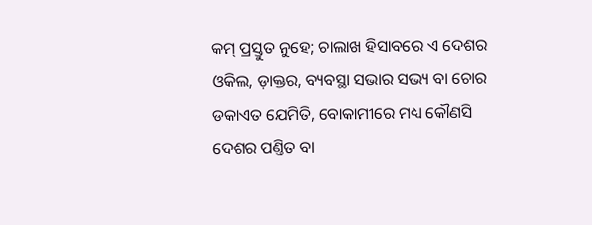କମ୍ ପ୍ରସ୍ତୁତ ନୁହେ; ଚାଲାଖ ହିସାବରେ ଏ ଦେଶର ଓକିଲ, ଡ଼ାକ୍ତର, ବ୍ୟବସ୍ଥା ସଭାର ସଭ୍ୟ ବା ଚୋର ଡକାଏତ ଯେମିତି, ବୋକାମୀରେ ମଧ୍ୟ କୌଣସି ଦେଶର ପଣ୍ତିତ ବା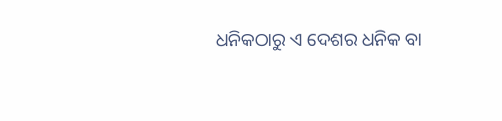ଧନିକଠାରୁ ଏ ଦେଶର ଧନିକ ବା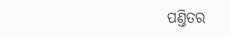ପଣ୍ତିତର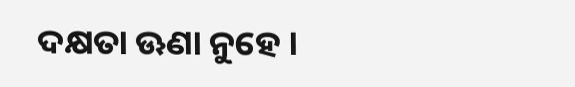ଦକ୍ଷତା ଊଣା ନୁହେ ।